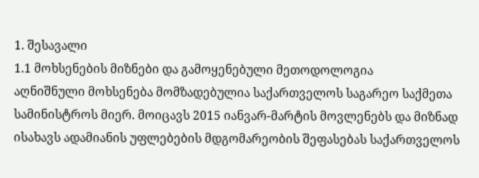1. შესავალი
1.1 მოხსენების მიზნები და გამოყენებული მეთოდოლოგია
აღნიშნული მოხსენება მომზადებულია საქართველოს საგარეო საქმეთა სამინისტროს მიერ. მოიცავს 2015 იანვარ-მარტის მოვლენებს და მიზნად ისახავს ადამიანის უფლებების მდგომარეობის შეფასებას საქართველოს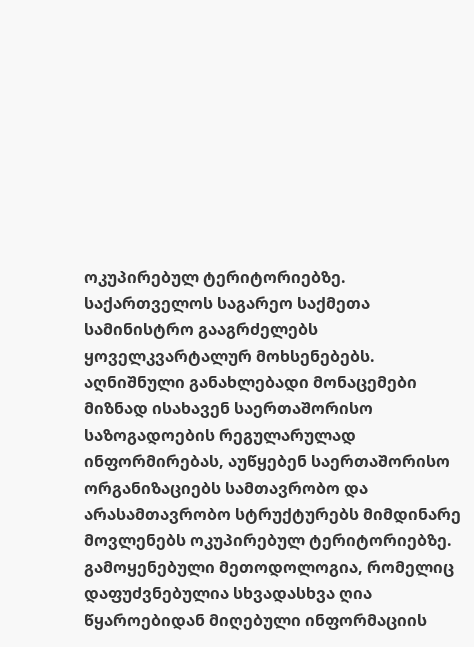ოკუპირებულ ტერიტორიებზე. საქართველოს საგარეო საქმეთა სამინისტრო გააგრძელებს ყოველკვარტალურ მოხსენებებს. აღნიშნული განახლებადი მონაცემები მიზნად ისახავენ საერთაშორისო საზოგადოების რეგულარულად ინფორმირებას, აუწყებენ საერთაშორისო ორგანიზაციებს სამთავრობო და არასამთავრობო სტრუქტურებს მიმდინარე მოვლენებს ოკუპირებულ ტერიტორიებზე.
გამოყენებული მეთოდოლოგია, რომელიც დაფუძვნებულია სხვადასხვა ღია წყაროებიდან მიღებული ინფორმაციის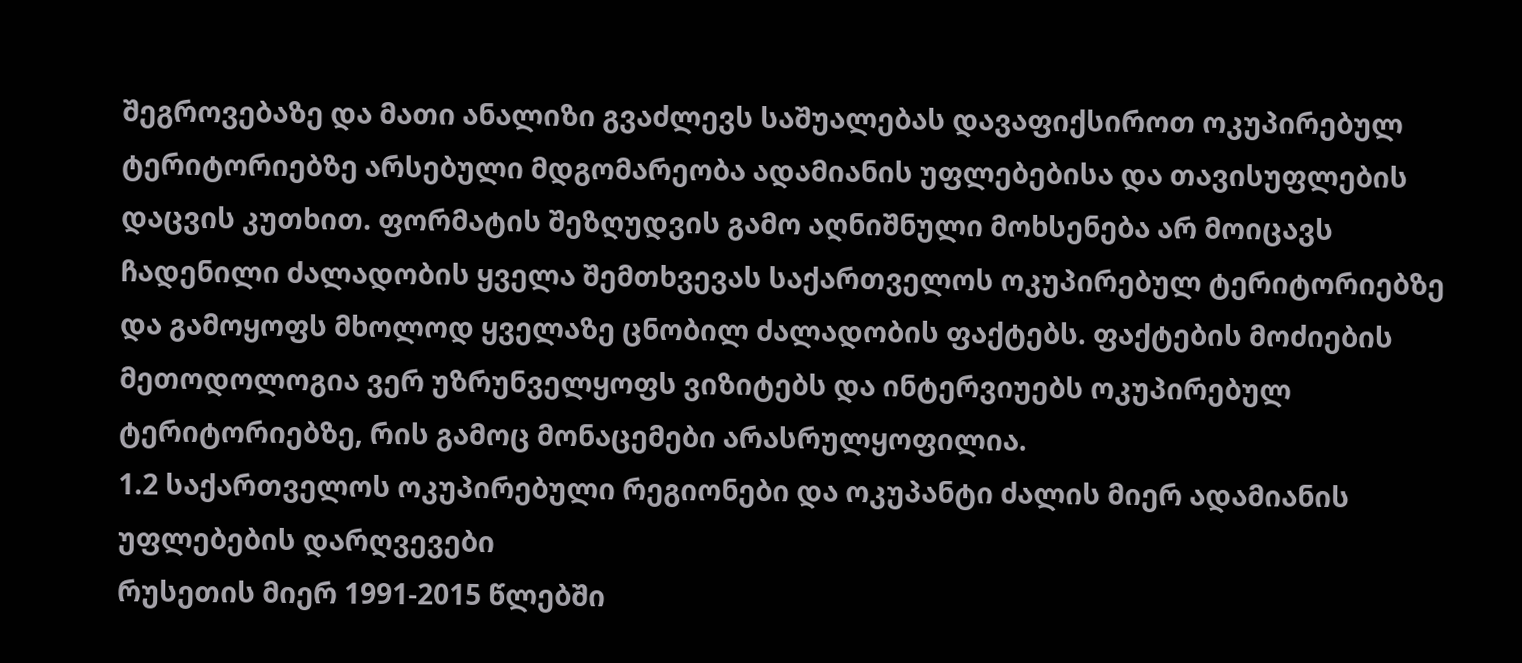შეგროვებაზე და მათი ანალიზი გვაძლევს საშუალებას დავაფიქსიროთ ოკუპირებულ ტერიტორიებზე არსებული მდგომარეობა ადამიანის უფლებებისა და თავისუფლების დაცვის კუთხით. ფორმატის შეზღუდვის გამო აღნიშნული მოხსენება არ მოიცავს ჩადენილი ძალადობის ყველა შემთხვევას საქართველოს ოკუპირებულ ტერიტორიებზე და გამოყოფს მხოლოდ ყველაზე ცნობილ ძალადობის ფაქტებს. ფაქტების მოძიების მეთოდოლოგია ვერ უზრუნველყოფს ვიზიტებს და ინტერვიუებს ოკუპირებულ ტერიტორიებზე, რის გამოც მონაცემები არასრულყოფილია.
1.2 საქართველოს ოკუპირებული რეგიონები და ოკუპანტი ძალის მიერ ადამიანის უფლებების დარღვევები
რუსეთის მიერ 1991-2015 წლებში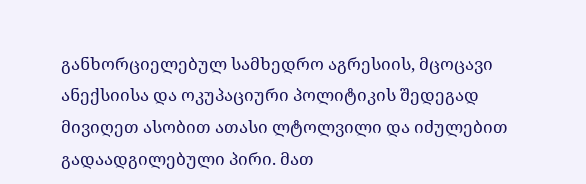განხორციელებულ სამხედრო აგრესიის, მცოცავი ანექსიისა და ოკუპაციური პოლიტიკის შედეგად მივიღეთ ასობით ათასი ლტოლვილი და იძულებით გადაადგილებული პირი. მათ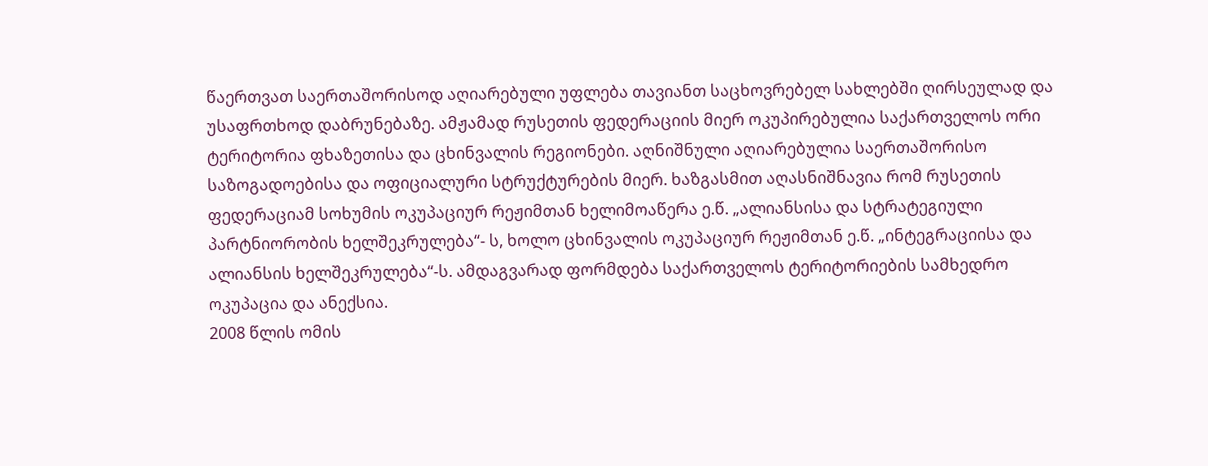წაერთვათ საერთაშორისოდ აღიარებული უფლება თავიანთ საცხოვრებელ სახლებში ღირსეულად და უსაფრთხოდ დაბრუნებაზე. ამჟამად რუსეთის ფედერაციის მიერ ოკუპირებულია საქართველოს ორი ტერიტორია ფხაზეთისა და ცხინვალის რეგიონები. აღნიშნული აღიარებულია საერთაშორისო საზოგადოებისა და ოფიციალური სტრუქტურების მიერ. ხაზგასმით აღასნიშნავია რომ რუსეთის ფედერაციამ სოხუმის ოკუპაციურ რეჟიმთან ხელიმოაწერა ე.წ. „ალიანსისა და სტრატეგიული პარტნიორობის ხელშეკრულება“- ს, ხოლო ცხინვალის ოკუპაციურ რეჟიმთან ე.წ. „ინტეგრაციისა და ალიანსის ხელშეკრულება“-ს. ამდაგვარად ფორმდება საქართველოს ტერიტორიების სამხედრო ოკუპაცია და ანექსია.
2008 წლის ომის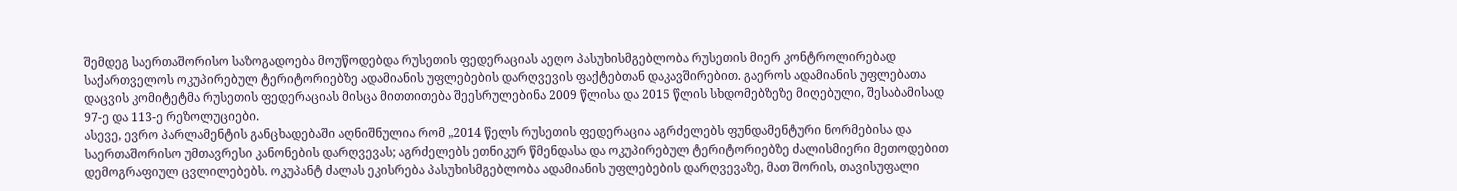შემდეგ საერთაშორისო საზოგადოება მოუწოდებდა რუსეთის ფედერაციას აეღო პასუხისმგებლობა რუსეთის მიერ კონტროლირებად საქართველოს ოკუპირებულ ტერიტორიებზე ადამიანის უფლებების დარღვევის ფაქტებთან დაკავშირებით. გაეროს ადამიანის უფლებათა დაცვის კომიტეტმა რუსეთის ფედერაციას მისცა მითთითება შეესრულებინა 2009 წლისა და 2015 წლის სხდომებზეზე მიღებული, შესაბამისად 97-ე და 113-ე რეზოლუციები.
ასევე, ევრო პარლამენტის განცხადებაში აღნიშნულია რომ „2014 წელს რუსეთის ფედერაცია აგრძელებს ფუნდამენტური ნორმებისა და საერთაშორისო უმთავრესი კანონების დარღვევას; აგრძელებს ეთნიკურ წმენდასა და ოკუპირებულ ტერიტორიებზე ძალისმიერი მეთოდებით დემოგრაფიულ ცვლილებებს. ოკუპანტ ძალას ეკისრება პასუხისმგებლობა ადამიანის უფლებების დარღვევაზე, მათ შორის, თავისუფალი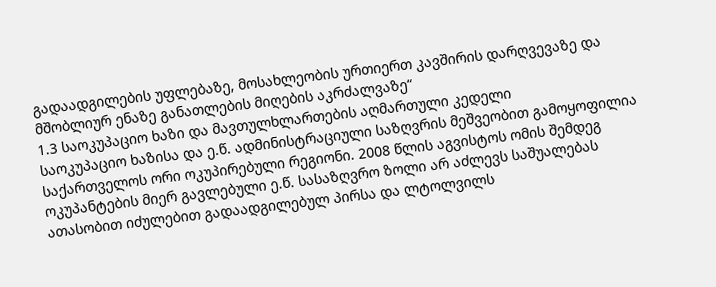გადაადგილების უფლებაზე, მოსახლეობის ურთიერთ კავშირის დარღვევაზე და მშობლიურ ენაზე განათლების მიღების აკრძალვაზე“
1.3 საოკუპაციო ხაზი და მავთულხლართების აღმართული კედელი
საოკუპაციო ხაზისა და ე.წ. ადმინისტრაციული საზღვრის მეშვეობით გამოყოფილია საქართველოს ორი ოკუპირებული რეგიონი. 2008 წლის აგვისტოს ომის შემდეგ ოკუპანტების მიერ გავლებული ე.წ. სასაზღვრო ზოლი არ აძლევს საშუალებას ათასობით იძულებით გადაადგილებულ პირსა და ლტოლვილს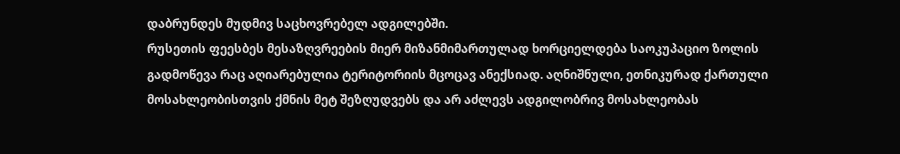დაბრუნდეს მუდმივ საცხოვრებელ ადგილებში.
რუსეთის ფეესბეს მესაზღვრეების მიერ მიზანმიმართულად ხორციელდება საოკუპაციო ზოლის გადმოწევა რაც აღიარებულია ტერიტორიის მცოცავ ანექსიად. აღნიშნული, ეთნიკურად ქართული მოსახლეობისთვის ქმნის მეტ შეზღუდვებს და არ აძლევს ადგილობრივ მოსახლეობას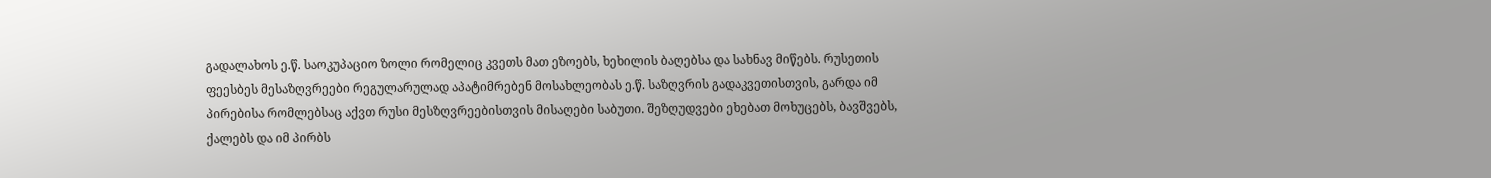გადალახოს ე.წ. საოკუპაციო ზოლი რომელიც კვეთს მათ ეზოებს, ხეხილის ბაღებსა და სახნავ მიწებს. რუსეთის ფეესბეს მესაზღვრეები რეგულარულად აპატიმრებენ მოსახლეობას ე.წ. საზღვრის გადაკვეთისთვის, გარდა იმ პირებისა რომლებსაც აქვთ რუსი მესზღვრეებისთვის მისაღები საბუთი. შეზღუდვები ეხებათ მოხუცებს, ბავშვებს, ქალებს და იმ პირბს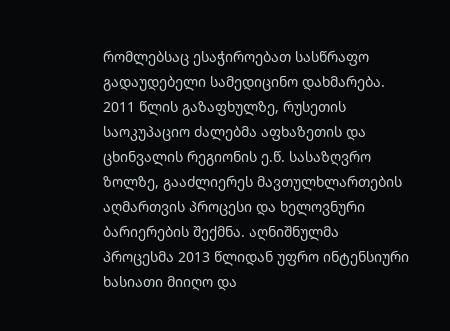რომლებსაც ესაჭიროებათ სასწრაფო გადაუდებელი სამედიცინო დახმარება.
2011 წლის გაზაფხულზე, რუსეთის საოკუპაციო ძალებმა აფხაზეთის და ცხინვალის რეგიონის ე.წ. სასაზღვრო ზოლზე, გააძლიერეს მავთულხლართების აღმართვის პროცესი და ხელოვნური ბარიერების შექმნა. აღნიშნულმა პროცესმა 2013 წლიდან უფრო ინტენსიური ხასიათი მიიღო და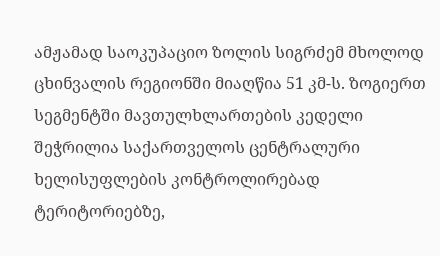ამჟამად საოკუპაციო ზოლის სიგრძემ მხოლოდ ცხინვალის რეგიონში მიაღწია 51 კმ-ს. ზოგიერთ სეგმენტში მავთულხლართების კედელი შეჭრილია საქართველოს ცენტრალური ხელისუფლების კონტროლირებად ტერიტორიებზე,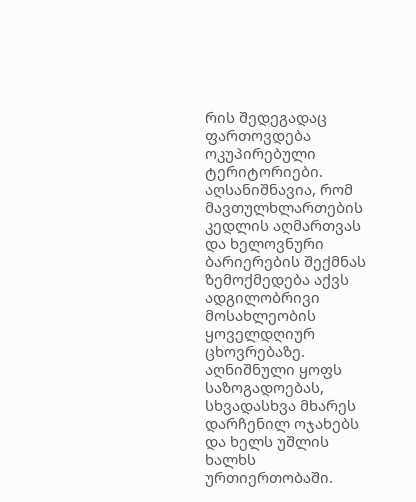რის შედეგადაც ფართოვდება ოკუპირებული ტერიტორიები.
აღსანიშნავია, რომ მავთულხლართების კედლის აღმართვას და ხელოვნური ბარიერების შექმნას ზემოქმედება აქვს ადგილობრივი მოსახლეობის ყოველდღიურ ცხოვრებაზე. აღნიშნული ყოფს საზოგადოებას, სხვადასხვა მხარეს დარჩენილ ოჯახებს და ხელს უშლის ხალხს ურთიერთობაში.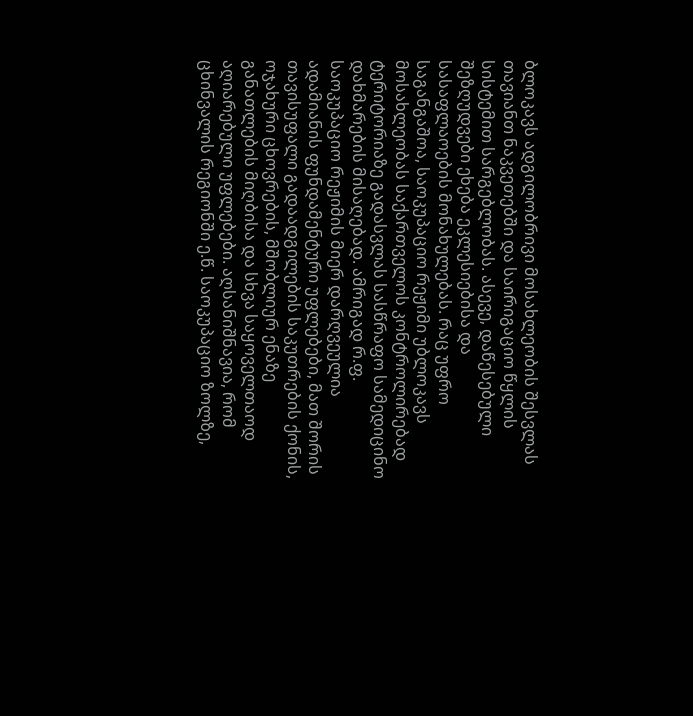ბლოკავს ადგილობრივი მოსახლეობის შესვლას თავიანთ ნაკვეთებში და საირიგაციო წყლის სისტემით სარგებლობას. ასევე, დაწესებული შეზღუდვები ეხება ეკლესიებისა და სასაფლაოების მონახულებას. რაც უფრო საგანგაშოა, საოკუპაციო რეჟიმი უბლოკავს მოსახლეობას საქართველოს კონტროლირებად ტერიტორიაზე გადასვლას სასწრაფო სამედიცინო დახმარების მისაღებად. ამრიგად რ.ფ. საოკუპაციო რეჟიმის მიერ დარღვეულია ადამიანის ფუნდამენტური უფლებები, მათ შორის თავისუფალი გადაადგილების საკუთრების ქონის, ოჯახური ცხოვრების, მშობლიურ ენაზე განათლების მიღბისა და სხვა საყოველთაოდ აღიარებული უფლებები. აღსანიშნავია, რომ ცხინვალის რეგიონში ე.წ. საოკუპაციო ზოლზე,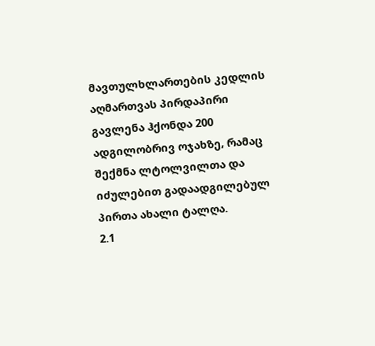მავთულხლართების კედლის აღმართვას პირდაპირი გავლენა ჰქონდა 200 ადგილობრივ ოჯახზე, რამაც შექმნა ლტოლვილთა და იძულებით გადაადგილებულ პირთა ახალი ტალღა.
2.1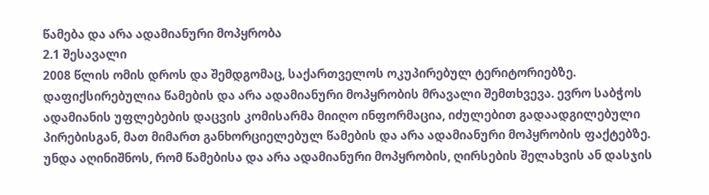წამება და არა ადამიანური მოპყრობა
2.1 შესავალი
2008 წლის ომის დროს და შემდგომაც, საქართველოს ოკუპირებულ ტერიტორიებზე. დაფიქსირებულია წამების და არა ადამიანური მოპყრობის მრავალი შემთხვევა. ევრო საბჭოს ადამიანის უფლებების დაცვის კომისარმა მიიღო ინფორმაცია, იძულებით გადაადგილებული პირებისგან, მათ მიმართ განხორციელებულ წამების და არა ადამიანური მოპყრობის ფაქტებზე. უნდა აღინიშნოს, რომ წამებისა და არა ადამიანური მოპყრობის, ღირსების შელახვის ან დასჯის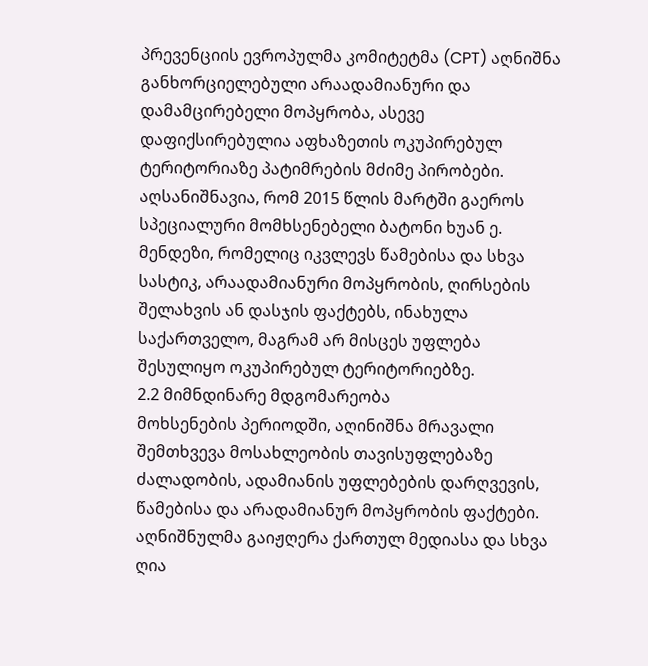პრევენციის ევროპულმა კომიტეტმა (CPT) აღნიშნა განხორციელებული არაადამიანური და დამამცირებელი მოპყრობა, ასევე დაფიქსირებულია აფხაზეთის ოკუპირებულ ტერიტორიაზე პატიმრების მძიმე პირობები. აღსანიშნავია, რომ 2015 წლის მარტში გაეროს სპეციალური მომხსენებელი ბატონი ხუან ე. მენდეზი, რომელიც იკვლევს წამებისა და სხვა სასტიკ, არაადამიანური მოპყრობის, ღირსების შელახვის ან დასჯის ფაქტებს, ინახულა საქართველო, მაგრამ არ მისცეს უფლება შესულიყო ოკუპირებულ ტერიტორიებზე.
2.2 მიმნდინარე მდგომარეობა
მოხსენების პერიოდში, აღინიშნა მრავალი შემთხვევა მოსახლეობის თავისუფლებაზე ძალადობის, ადამიანის უფლებების დარღვევის, წამებისა და არადამიანურ მოპყრობის ფაქტები. აღნიშნულმა გაიჟღერა ქართულ მედიასა და სხვა ღია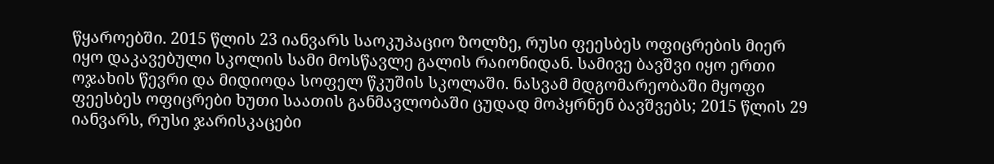წყაროებში. 2015 წლის 23 იანვარს საოკუპაციო ზოლზე, რუსი ფეესბეს ოფიცრების მიერ იყო დაკავებული სკოლის სამი მოსწავლე გალის რაიონიდან. სამივე ბავშვი იყო ერთი ოჯახის წევრი და მიდიოდა სოფელ წკუშის სკოლაში. ნასვამ მდგომარეობაში მყოფი ფეესბეს ოფიცრები ხუთი საათის განმავლობაში ცუდად მოპყრნენ ბავშვებს; 2015 წლის 29 იანვარს, რუსი ჯარისკაცები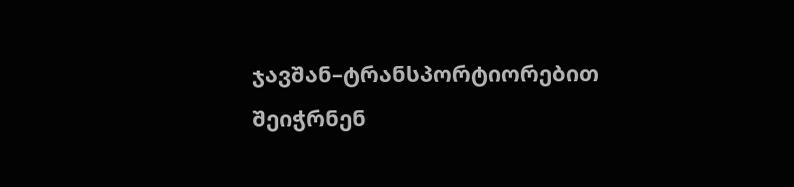ჯავშან–ტრანსპორტიორებით შეიჭრნენ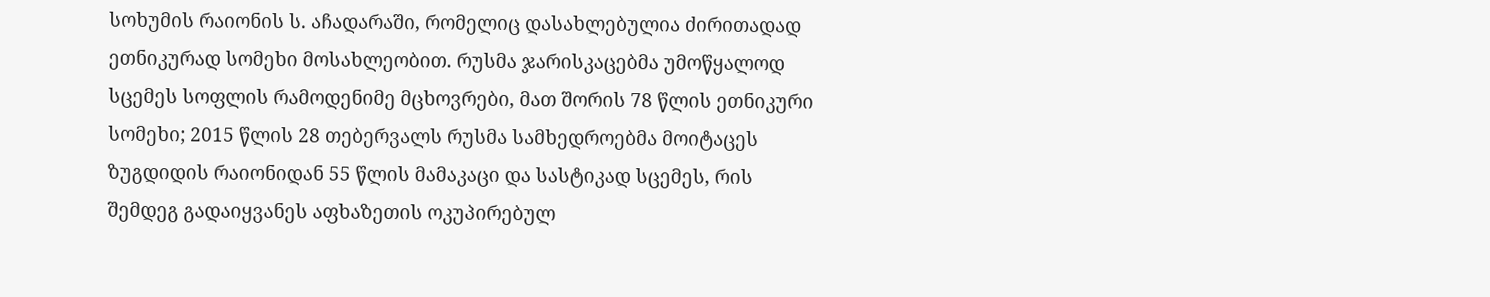სოხუმის რაიონის ს. აჩადარაში, რომელიც დასახლებულია ძირითადად ეთნიკურად სომეხი მოსახლეობით. რუსმა ჯარისკაცებმა უმოწყალოდ სცემეს სოფლის რამოდენიმე მცხოვრები, მათ შორის 78 წლის ეთნიკური სომეხი; 2015 წლის 28 თებერვალს რუსმა სამხედროებმა მოიტაცეს ზუგდიდის რაიონიდან 55 წლის მამაკაცი და სასტიკად სცემეს, რის შემდეგ გადაიყვანეს აფხაზეთის ოკუპირებულ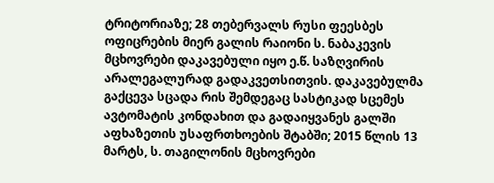ტრიტორიაზე; 28 თებერვალს რუსი ფეესბეს ოფიცრების მიერ გალის რაიონი ს. ნაბაკევის მცხოვრები დაკავებული იყო ე.წ. საზღვირის არალეგალურად გადაკვეთსითვის. დაკავებულმა გაქცევა სცადა რის შემდეგაც სასტიკად სცემეს ავტომატის კონდახით და გადაიყვანეს გალში აფხაზეთის უსაფრთხოების შტაბში; 2015 წლის 13 მარტს, ს. თაგილონის მცხოვრები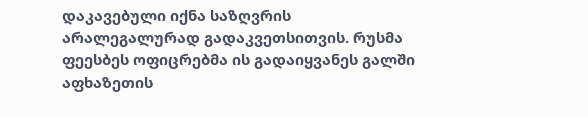დაკავებული იქნა საზღვრის არალეგალურად გადაკვეთსითვის. რუსმა ფეესბეს ოფიცრებმა ის გადაიყვანეს გალში აფხაზეთის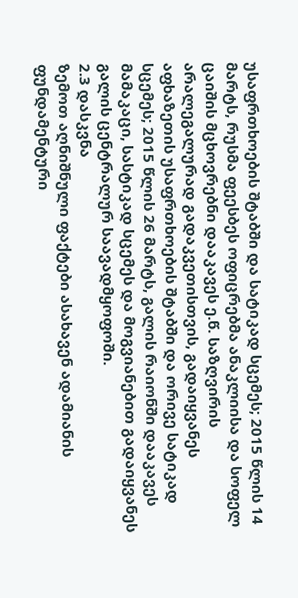უსაფრთხოების შტაბში და სატიკად სცემეს; 2015 წლის 14 მარტს, რუსმა ფეესბეს ოფიცრებმა ანაკლიისა და სოფელ ცაიშის მცხოვრებნი დააკავეს ე.წ. საზღვირის არალეგალურად გადაკვეთისთვის, გადაიყვანეს აფხაზეთის უსაფრთხოების შტაბში და ორივე სატიკად სცემეს; 2015 წლის 26 მარტს, გალის რაიონში დააკავეს მამაკაცი, სასტიკად სცემეს და მოგვიანებით გადაიყვანეს გალის ცენტრალურ საავადმყოფოში.
2.3 დასკვნა
ზემოთ აღნიშნული ფაქტები ასახავენ ადამიანის ფუნდამენტური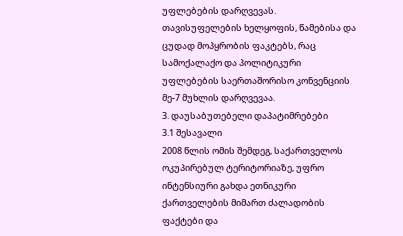უფლებების დარღვევას. თავისუფელების ხელყოფის, წამებისა და ცუდად მოპყრობის ფაკტებს, რაც სამოქალაქო და პოლიტიკური უფლებების საერთაშორისო კონვენციის მე-7 მუხლის დარღვევაა.
3. დაუსაბუთებელი დაპატიმრებები
3.1 შესავალი
2008 წლის ომის შემდეგ, საქართველოს ოკუპირებულ ტერიტორიაზე, უფრო ინტენსიური გახდა ეთნიკური ქართველების მიმართ ძალადობის ფაქტები და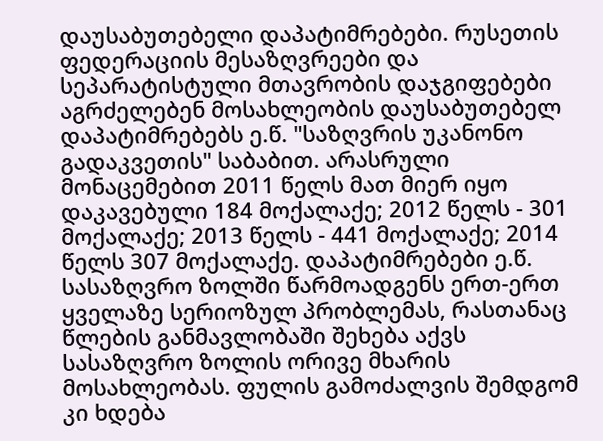დაუსაბუთებელი დაპატიმრებები. რუსეთის ფედერაციის მესაზღვრეები და სეპარატისტული მთავრობის დაჯგიფებები აგრძელებენ მოსახლეობის დაუსაბუთებელ დაპატიმრებებს ე.წ. "საზღვრის უკანონო გადაკვეთის" საბაბით. არასრული მონაცემებით 2011 წელს მათ მიერ იყო დაკავებული 184 მოქალაქე; 2012 წელს - 301 მოქალაქე; 2013 წელს - 441 მოქალაქე; 2014 წელს 307 მოქალაქე. დაპატიმრებები ე.წ. სასაზღვრო ზოლში წარმოადგენს ერთ-ერთ ყველაზე სერიოზულ პრობლემას, რასთანაც წლების განმავლობაში შეხება აქვს სასაზღვრო ზოლის ორივე მხარის მოსახლეობას. ფულის გამოძალვის შემდგომ კი ხდება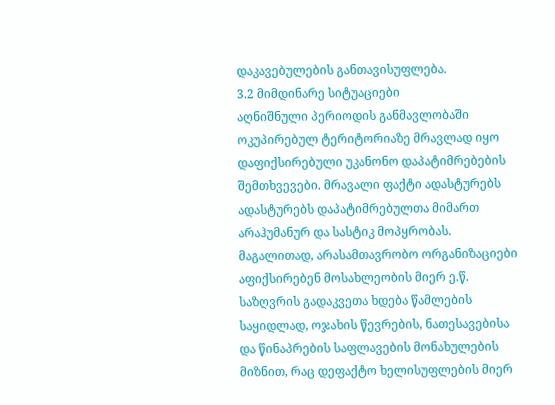დაკავებულების განთავისუფლება.
3.2 მიმდინარე სიტუაციები
აღნიშნული პერიოდის განმავლობაში ოკუპირებულ ტერიტორიაზე მრავლად იყო დაფიქსირებული უკანონო დაპატიმრებების შემთხვევები. მრავალი ფაქტი ადასტურებს ადასტურებს დაპატიმრებულთა მიმართ არაჰუმანურ და სასტიკ მოპყრობას. მაგალითად, არასამთავრობო ორგანიზაციები აფიქსირებენ მოსახლეობის მიერ ე.წ. საზღვრის გადაკვეთა ხდება წამლების საყიდლად, ოჯახის წევრების, ნათესავებისა და წინაპრების საფლავების მონახულების მიზნით, რაც დეფაქტო ხელისუფლების მიერ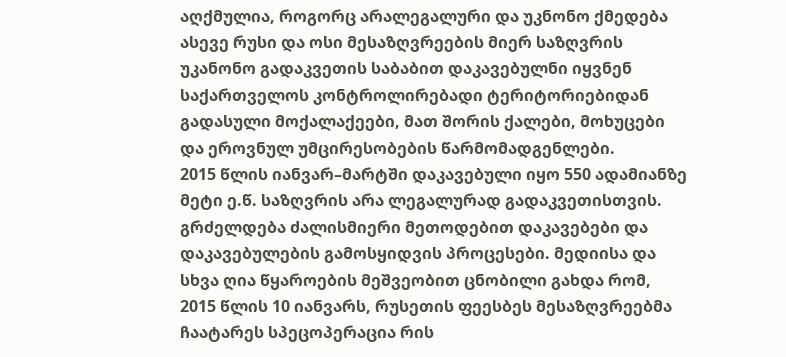აღქმულია, როგორც არალეგალური და უკნონო ქმედება ასევე რუსი და ოსი მესაზღვრეების მიერ საზღვრის უკანონო გადაკვეთის საბაბით დაკავებულნი იყვნენ საქართველოს კონტროლირებადი ტერიტორიებიდან გადასული მოქალაქეები, მათ შორის ქალები, მოხუცები და ეროვნულ უმცირესობების წარმომადგენლები.
2015 წლის იანვარ–მარტში დაკავებული იყო 550 ადამიანზე მეტი ე.წ. საზღვრის არა ლეგალურად გადაკვეთისთვის. გრძელდება ძალისმიერი მეთოდებით დაკავებები და დაკავებულების გამოსყიდვის პროცესები. მედიისა და სხვა ღია წყაროების მეშვეობით ცნობილი გახდა რომ, 2015 წლის 10 იანვარს, რუსეთის ფეესბეს მესაზღვრეებმა ჩაატარეს სპეცოპერაცია რის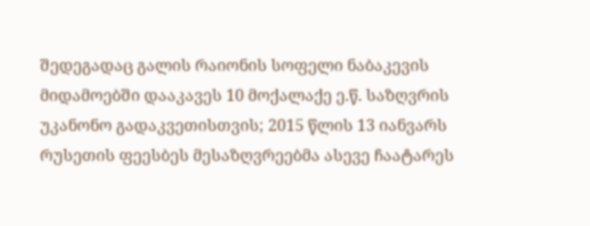შედეგადაც გალის რაიონის სოფელი ნაბაკევის მიდამოებში დააკავეს 10 მოქალაქე ე.წ. საზღვრის უკანონო გადაკვეთისთვის; 2015 წლის 13 იანვარს რუსეთის ფეესბეს მესაზღვრეებმა ასევე ჩაატარეს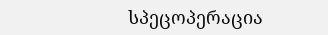სპეცოპერაცია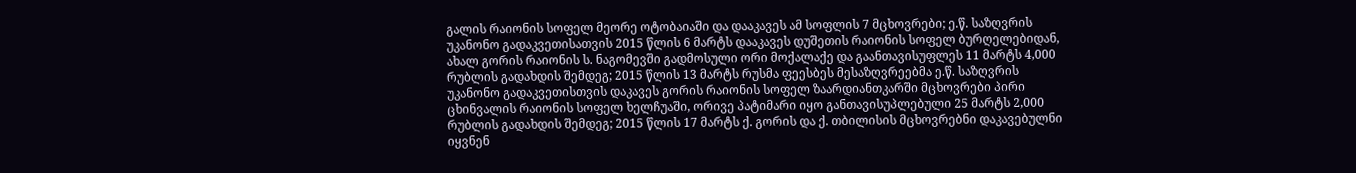გალის რაიონის სოფელ მეორე ოტობაიაში და დააკავეს ამ სოფლის 7 მცხოვრები; ე.წ. საზღვრის უკანონო გადაკვეთისათვის 2015 წლის 6 მარტს დააკავეს დუშეთის რაიონის სოფელ ბურღელებიდან, ახალ გორის რაიონის ს. ნაგომევში გადმოსული ორი მოქალაქე და გაანთავისუფლეს 11 მარტს 4,000 რუბლის გადახდის შემდეგ; 2015 წლის 13 მარტს რუსმა ფეესბეს მესაზღვრეებმა ე.წ. საზღვრის უკანონო გადაკვეთისთვის დაკავეს გორის რაიონის სოფელ ზაარდიანთკარში მცხოვრები პირი ცხინვალის რაიონის სოფელ ხელჩუაში, ორივე პატიმარი იყო განთავისუპლებული 25 მარტს 2,000 რუბლის გადახდის შემდეგ; 2015 წლის 17 მარტს ქ. გორის და ქ. თბილისის მცხოვრებნი დაკავებულნი იყვნენ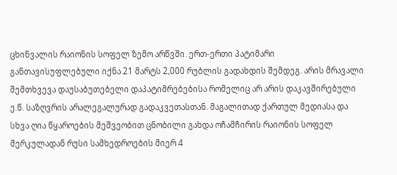ცხინვალის რაიონის სოფელ ზემო არწვში. ერთ-ერთი პატიმარი განთავისუფლებული იქნა 21 მარტს 2,000 რუბლის გადახდის შემდეგ. არის მრავალი შემთხვევა დაუსაბუთებელი დაპატიმრებებისა რომელიც არ არის დაკავშირებული ე.წ. საზღვრის არალეგალურად გადაკვეთასთან. მაგალითად ქართულ მედიასა და სხვა ღია წყაროების მეშვეობით ცნობილი გახდა ოჩამჩირის რაიონის სოფელ მერკულადან რუსი სამხედროების მიერ 4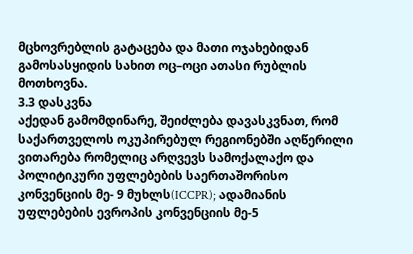მცხოვრებლის გატაცება და მათი ოჯახებიდან გამოსასყიდის სახით ოც–ოცი ათასი რუბლის მოთხოვნა.
3.3 დასკვნა
აქედან გამომდინარე, შეიძლება დავასკვნათ, რომ საქართველოს ოკუპირებულ რეგიონებში აღწერილი ვითარება რომელიც არღვევს სამოქალაქო და პოლიტიკური უფლებების საერთაშორისო კონვენციის მე- 9 მუხლს(ICCPR); ადამიანის უფლებების ევროპის კონვენციის მე-5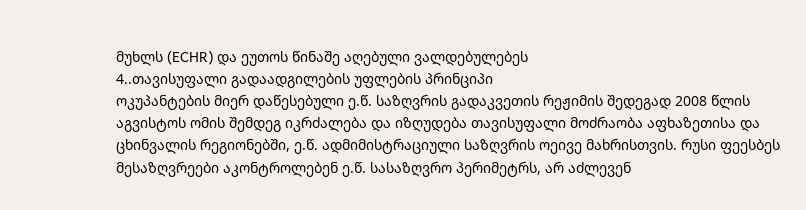მუხლს (ECHR) და ეუთოს წინაშე აღებული ვალდებულებეს
4..თავისუფალი გადაადგილების უფლების პრინციპი
ოკუპანტების მიერ დაწესებული ე.წ. საზღვრის გადაკვეთის რეჟიმის შედეგად 2008 წლის აგვისტოს ომის შემდეგ იკრძალება და იზღუდება თავისუფალი მოძრაობა აფხაზეთისა და ცხინვალის რეგიონებში, ე.წ. ადმიმისტრაციული საზღვრის ოეივე მახრისთვის. რუსი ფეესბეს მესაზღვრეები აკონტროლებენ ე.წ. სასაზღვრო პერიმეტრს, არ აძლევენ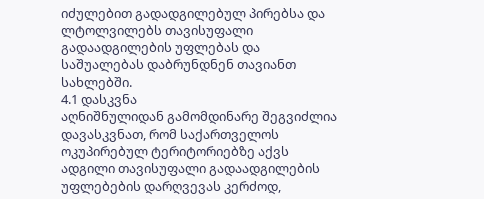იძულებით გადადგილებულ პირებსა და ლტოლვილებს თავისუფალი გადაადგილების უფლებას და საშუალებას დაბრუნდნენ თავიანთ სახლებში.
4.1 დასკვნა
აღნიშნულიდან გამომდინარე შეგვიძლია დავასკვნათ, რომ საქართველოს ოკუპირებულ ტერიტორიებზე აქვს ადგილი თავისუფალი გადაადგილების უფლებების დარღვევას კერძოდ,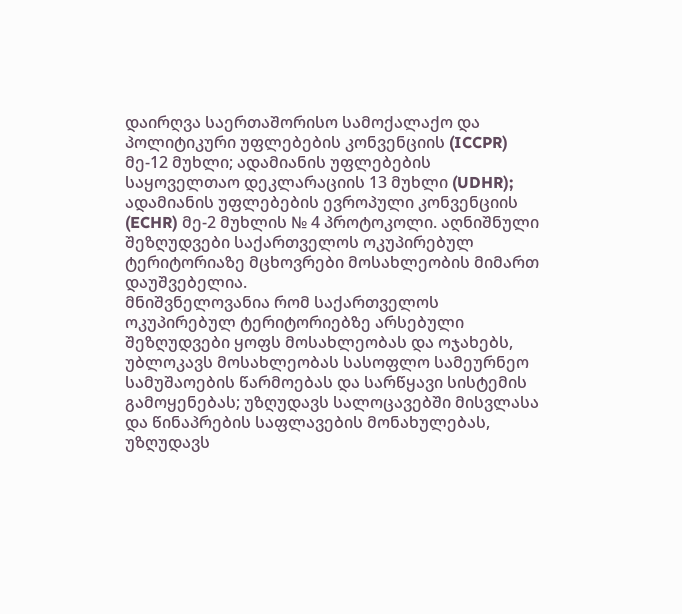დაირღვა საერთაშორისო სამოქალაქო და პოლიტიკური უფლებების კონვენციის (ICCPR) მე-12 მუხლი; ადამიანის უფლებების საყოველთაო დეკლარაციის 13 მუხლი (UDHR); ადამიანის უფლებების ევროპული კონვენციის (ECHR) მე-2 მუხლის № 4 პროტოკოლი. აღნიშნული შეზღუდვები საქართველოს ოკუპირებულ ტერიტორიაზე მცხოვრები მოსახლეობის მიმართ დაუშვებელია.
მნიშვნელოვანია რომ საქართველოს ოკუპირებულ ტერიტორიებზე არსებული შეზღუდვები ყოფს მოსახლეობას და ოჯახებს, უბლოკავს მოსახლეობას სასოფლო სამეურნეო სამუშაოების წარმოებას და სარწყავი სისტემის გამოყენებას; უზღუდავს სალოცავებში მისვლასა და წინაპრების საფლავების მონახულებას, უზღუდავს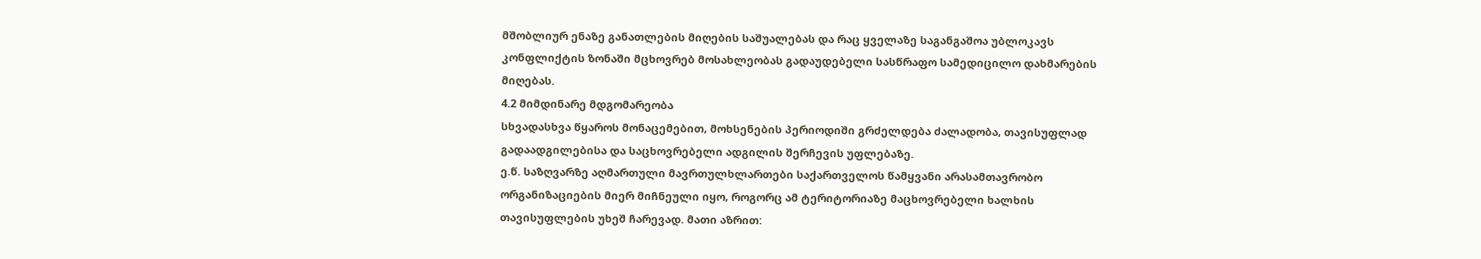მშობლიურ ენაზე განათლების მიღების საშუალებას და რაც ყველაზე საგანგაშოა უბლოკავს კონფლიქტის ზონაში მცხოვრებ მოსახლეობას გადაუდებელი სასწრაფო სამედიცილო დახმარების მიღებას.
4.2 მიმდინარე მდგომარეობა
სხვადასხვა წყაროს მონაცემებით, მოხსენების პერიოდიში გრძელდება ძალადობა, თავისუფლად გადაადგილებისა და საცხოვრებელი ადგილის შერჩევის უფლებაზე.
ე.წ. საზღვარზე აღმართული მავრთულხლართები საქართველოს წამყვანი არასამთავრობო ორგანიზაციების მიერ მიჩნეული იყო, როგორც ამ ტერიტორიაზე მაცხოვრებელი ხალხის თავისუფლების უხეშ ჩარევად. მათი აზრით: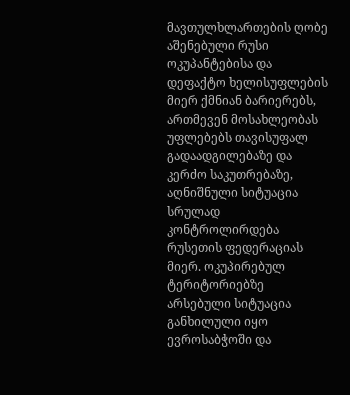მავთულხლართების ღობე აშენებული რუსი ოკუპანტებისა და დეფაქტო ხელისუფლების მიერ ქმნიან ბარიერებს, ართმევენ მოსახლეობას უფლებებს თავისუფალ გადაადგილებაზე და კერძო საკუთრებაზე, აღნიშნული სიტუაცია სრულად კონტროლირდება რუსეთის ფედერაციას მიერ. ოკუპირებულ ტერიტორიებზე არსებული სიტუაცია განხილული იყო ევროსაბჭოში და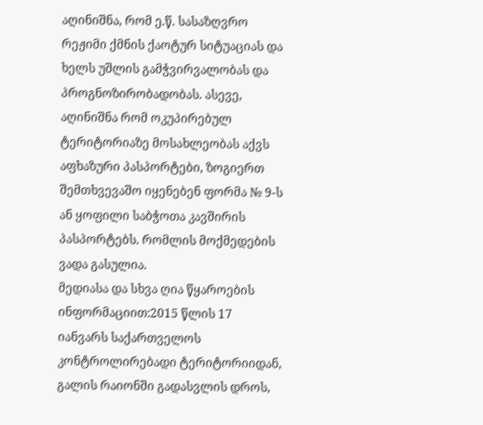აღინიშნა, რომ ე.წ. სასაზღვრო რეჟიმი ქმნის ქაოტურ სიტუაციას და ხელს უშლის გამჭვირვალობას და პროგნოზირობადობას. ასევე, აღინიშნა რომ ოკუპირებულ ტერიტორიაზე მოსახლეობას აქვს აფხაზური პასპორტები, ზოგიერთ შემთხვევაშო იყენებენ ფორმა № 9-ს ან ყოფილი საბჭოთა კავშირის პასპორტებს. რომლის მოქმედების ვადა გასულია.
მედიასა და სხვა ღია წყაროების ინფორმაციით:2015 წლის 17 იანვარს საქართველოს კონტროლირებადი ტერიტორიიდან, გალის რაიონში გადასვლის დროს,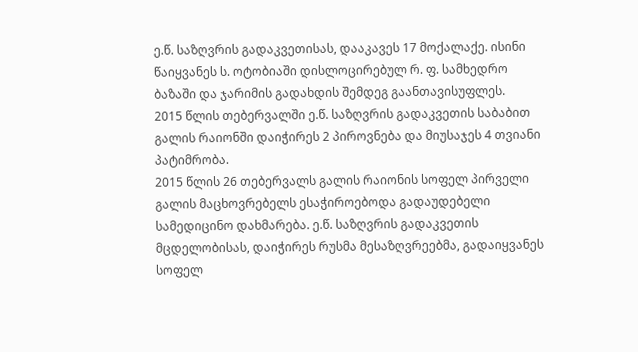ე.წ. საზღვრის გადაკვეთისას, დააკავეს 17 მოქალაქე. ისინი წაიყვანეს ს. ოტობიაში დისლოცირებულ რ. ფ. სამხედრო ბაზაში და ჯარიმის გადახდის შემდეგ გაანთავისუფლეს.
2015 წლის თებერვალში ე.წ. საზღვრის გადაკვეთის საბაბით გალის რაიონში დაიჭირეს 2 პიროვნება და მიუსაჯეს 4 თვიანი პატიმრობა.
2015 წლის 26 თებერვალს გალის რაიონის სოფელ პირველი გალის მაცხოვრებელს ესაჭიროებოდა გადაუდებელი სამედიცინო დახმარება. ე.წ. საზღვრის გადაკვეთის მცდელობისას, დაიჭირეს რუსმა მესაზღვრეებმა, გადაიყვანეს სოფელ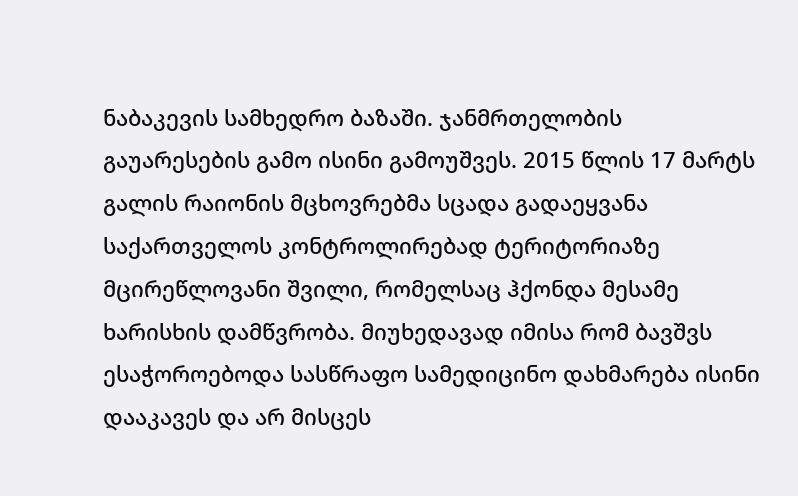ნაბაკევის სამხედრო ბაზაში. ჯანმრთელობის გაუარესების გამო ისინი გამოუშვეს. 2015 წლის 17 მარტს გალის რაიონის მცხოვრებმა სცადა გადაეყვანა საქართველოს კონტროლირებად ტერიტორიაზე მცირეწლოვანი შვილი, რომელსაც ჰქონდა მესამე ხარისხის დამწვრობა. მიუხედავად იმისა რომ ბავშვს ესაჭოროებოდა სასწრაფო სამედიცინო დახმარება ისინი დააკავეს და არ მისცეს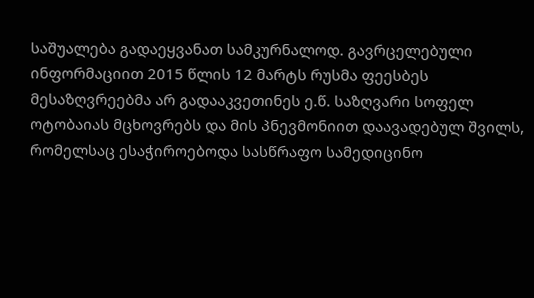საშუალება გადაეყვანათ სამკურნალოდ. გავრცელებული ინფორმაციით 2015 წლის 12 მარტს რუსმა ფეესბეს მესაზღვრეებმა არ გადააკვეთინეს ე.წ. საზღვარი სოფელ ოტობაიას მცხოვრებს და მის პნევმონიით დაავადებულ შვილს, რომელსაც ესაჭიროებოდა სასწრაფო სამედიცინო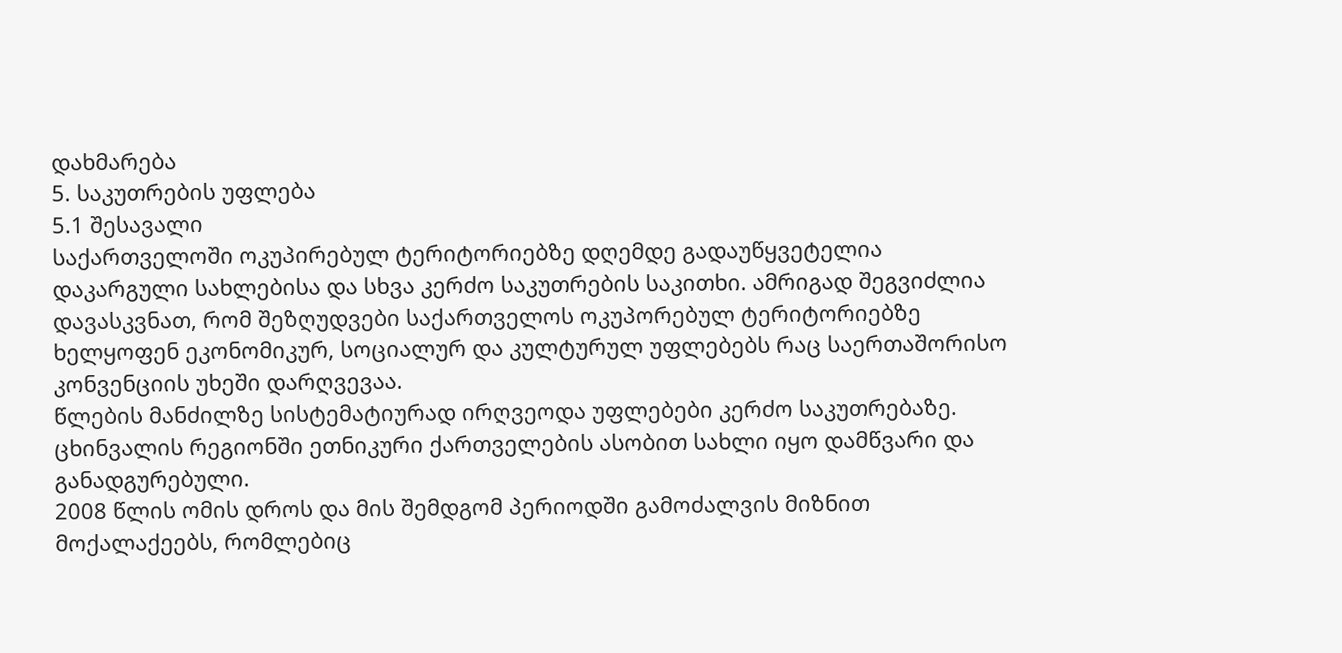დახმარება
5. საკუთრების უფლება
5.1 შესავალი
საქართველოში ოკუპირებულ ტერიტორიებზე დღემდე გადაუწყვეტელია დაკარგული სახლებისა და სხვა კერძო საკუთრების საკითხი. ამრიგად შეგვიძლია დავასკვნათ, რომ შეზღუდვები საქართველოს ოკუპორებულ ტერიტორიებზე ხელყოფენ ეკონომიკურ, სოციალურ და კულტურულ უფლებებს რაც საერთაშორისო კონვენციის უხეში დარღვევაა.
წლების მანძილზე სისტემატიურად ირღვეოდა უფლებები კერძო საკუთრებაზე. ცხინვალის რეგიონში ეთნიკური ქართველების ასობით სახლი იყო დამწვარი და განადგურებული.
2008 წლის ომის დროს და მის შემდგომ პერიოდში გამოძალვის მიზნით მოქალაქეებს, რომლებიც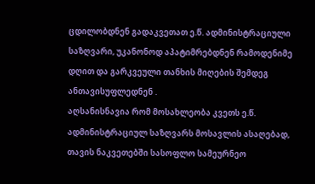ცდილობდნენ გადაკვეთათ ე.წ. ადმინისტრაციული საზღვარი, უკანონოდ აპატიმრებდნენ რამოდენიმე დღით და გარკვეული თანხის მიღების შემდეგ ანთავისუფლედნენ .
აღსანისნავია რომ მოსახლეობა კვეთს ე.წ. ადმინისტრაციულ საზღვარს მოსავლის ასაღებად, თავის ნაკვეთებში სასოფლო სამეურნეო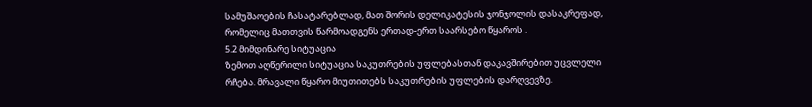სამუშაოების ჩასატარებლად, მათ შორის დელიკატესის ჯონჯოლის დასაკრეფად, რომელიც მათთვის წარმოადგენს ერთად-ერთ საარსებო წყაროს .
5.2 მიმდინარე სიტუაცია
ზემოთ აღწერილი სიტუაცია საკუთრების უფლებასთან დაკავშირებით უცვლელი რჩება. მრავალი წყარო მიუთითებს საკუთრების უფლების დარღვევზე.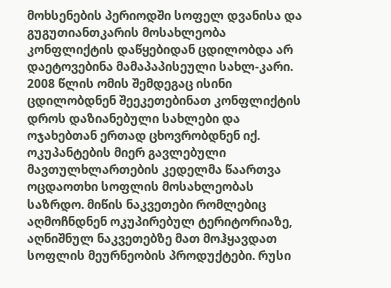მოხსენების პერიოდში სოფელ დვანისა და გუგუთიანთკარის მოსახლეობა კონფლიქტის დაწყებიდან ცდილობდა არ დაეტოვებინა მამაპაპისეული სახლ-კარი. 2008 წლის ომის შემდეგაც ისინი ცდილობდნენ შეეკეთებინათ კონფლიქტის დროს დაზიანებული სახლები და ოჯახებთან ერთად ცხოვრობდნენ იქ. ოკუპანტების მიერ გავლებული მავთულხლართების კედელმა წაართვა ოცდაოთხი სოფლის მოსახლეობას საზრდო. მიწის ნაკვეთები რომლებიც აღმოჩნდნენ ოკუპირებულ ტერიტორიაზე, აღნიშნულ ნაკვეთებზე მათ მოჰყავდათ სოფლის მეურნეობის პროდუქტები. რუსი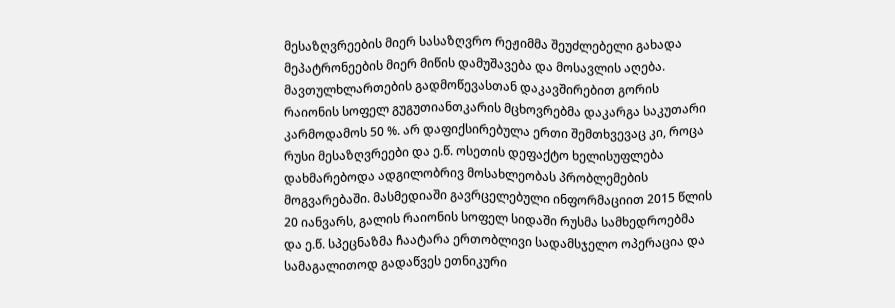მესაზღვრეების მიერ სასაზღვრო რეჟიმმა შეუძლებელი გახადა მეპატრონეების მიერ მიწის დამუშავება და მოსავლის აღება. მავთულხლართების გადმოწევასთან დაკავშირებით გორის რაიონის სოფელ გუგუთიანთკარის მცხოვრებმა დაკარგა საკუთარი კარმოდამოს 50 %. არ დაფიქსირებულა ერთი შემთხვევაც კი, როცა რუსი მესაზღვრეები და ე.წ. ოსეთის დეფაქტო ხელისუფლება დახმარებოდა ადგილობრივ მოსახლეობას პრობლემების მოგვარებაში. მასმედიაში გავრცელებული ინფორმაციით 2015 წლის 20 იანვარს, გალის რაიონის სოფელ სიდაში რუსმა სამხედროებმა და ე.წ. სპეცნაზმა ჩაატარა ერთობლივი სადამსჯელო ოპერაცია და სამაგალითოდ გადაწვეს ეთნიკური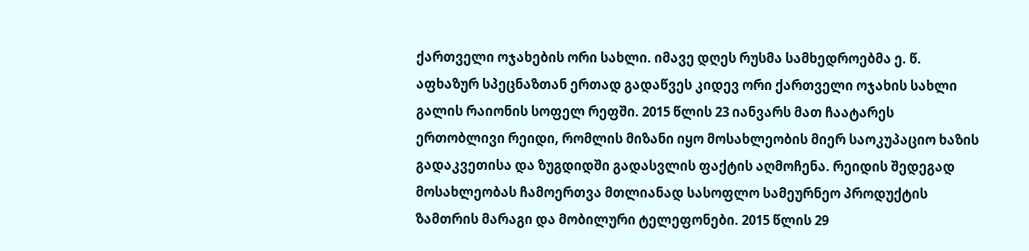ქართველი ოჯახების ორი სახლი. იმავე დღეს რუსმა სამხედროებმა ე. წ. აფხაზურ სპეცნაზთან ერთად გადაწვეს კიდევ ორი ქართველი ოჯახის სახლი გალის რაიონის სოფელ რეფში. 2015 წლის 23 იანვარს მათ ჩაატარეს ერთობლივი რეიდი, რომლის მიზანი იყო მოსახლეობის მიერ საოკუპაციო ხაზის გადაკვეთისა და ზუგდიდში გადასვლის ფაქტის აღმოჩენა. რეიდის შედეგად მოსახლეობას ჩამოერთვა მთლიანად სასოფლო სამეურნეო პროდუქტის ზამთრის მარაგი და მობილური ტელეფონები. 2015 წლის 29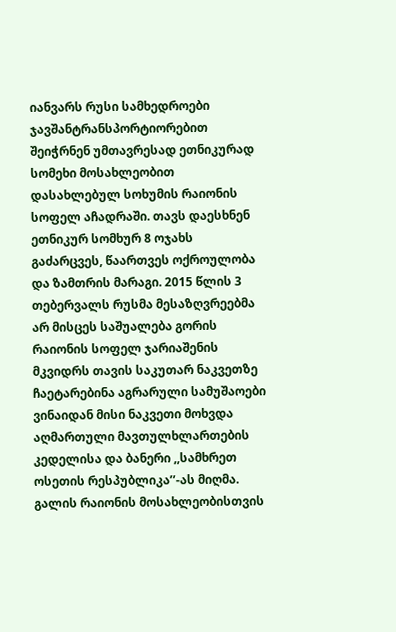იანვარს რუსი სამხედროები ჯავშანტრანსპორტიორებით შეიჭრნენ უმთავრესად ეთნიკურად სომეხი მოსახლეობით დასახლებულ სოხუმის რაიონის სოფელ აჩადრაში. თავს დაესხნენ ეთნიკურ სომხურ 8 ოჯახს გაძარცვეს, წაართვეს ოქროულობა და ზამთრის მარაგი. 2015 წლის 3 თებერვალს რუსმა მესაზღვრეებმა არ მისცეს საშუალება გორის რაიონის სოფელ ჯარიაშენის მკვიდრს თავის საკუთარ ნაკვეთზე ჩაეტარებინა აგრარული სამუშაოები ვინაიდან მისი ნაკვეთი მოხვდა აღმართული მავთულხლართების კედელისა და ბანერი ,,სამხრეთ ოსეთის რესპუბლიკა’’-ას მიღმა. გალის რაიონის მოსახლეობისთვის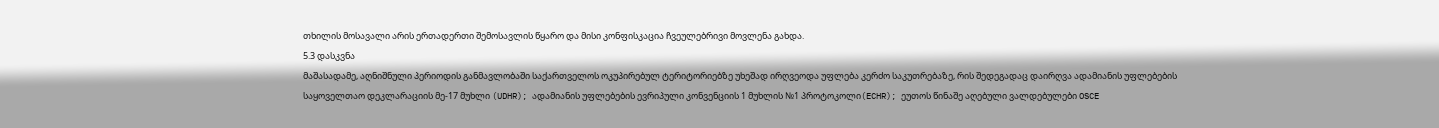თხილის მოსავალი არის ერთადერთი შემოსავლის წყარო და მისი კონფისკაცია ჩვეულებრივი მოვლენა გახდა.
5.3 დასკვნა
მაშასადამე, აღნიშნული პერიოდის განმავლობაში საქართველოს ოკუპირებულ ტერიტორიებზე უხეშად ირღვეოდა უფლება კერძო საკუთრებაზე, რის შედეგადაც დაირღვა ადამიანის უფლებების საყოველთაო დეკლარაციის მე-17 მუხლი (UDHR); ადამიანის უფლებების ევრიპული კონვენციის 1 მუხლის №1 პროტოკოლი(ECHR); ეუთოს წინაშე აღებული ვალდებულები OSCE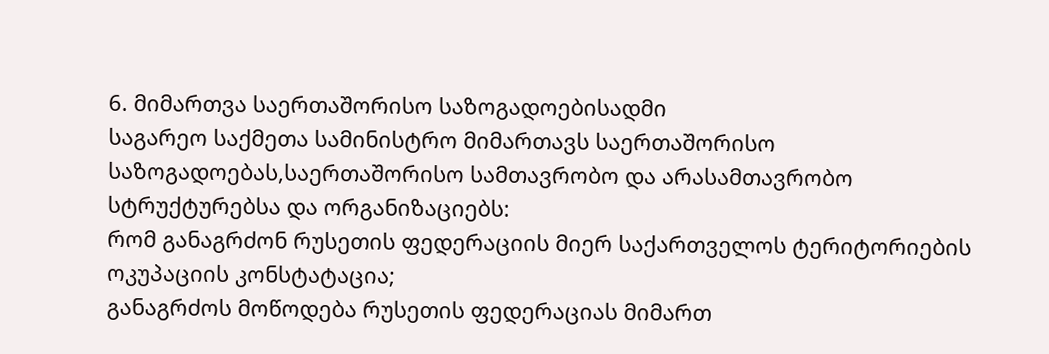6. მიმართვა საერთაშორისო საზოგადოებისადმი
საგარეო საქმეთა სამინისტრო მიმართავს საერთაშორისო საზოგადოებას,საერთაშორისო სამთავრობო და არასამთავრობო სტრუქტურებსა და ორგანიზაციებს:
რომ განაგრძონ რუსეთის ფედერაციის მიერ საქართველოს ტერიტორიების ოკუპაციის კონსტატაცია;
განაგრძოს მოწოდება რუსეთის ფედერაციას მიმართ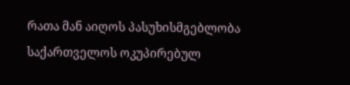რათა მან აიღოს პასუხისმგებლობა საქართველოს ოკუპირებულ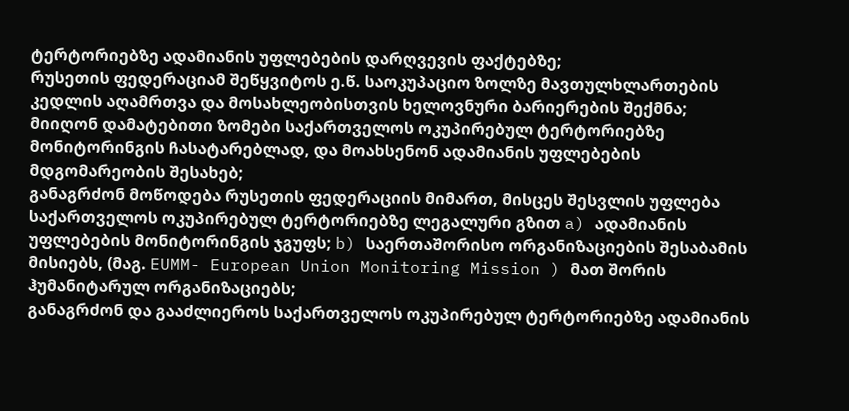ტერტორიებზე ადამიანის უფლებების დარღვევის ფაქტებზე;
რუსეთის ფედერაციამ შეწყვიტოს ე.წ. საოკუპაციო ზოლზე მავთულხლართების კედლის აღამრთვა და მოსახლეობისთვის ხელოვნური ბარიერების შექმნა;
მიიღონ დამატებითი ზომები საქართველოს ოკუპირებულ ტერტორიებზე მონიტორინგის ჩასატარებლად, და მოახსენონ ადამიანის უფლებების მდგომარეობის შესახებ;
განაგრძონ მოწოდება რუსეთის ფედერაციის მიმართ, მისცეს შესვლის უფლება საქართველოს ოკუპირებულ ტერტორიებზე ლეგალური გზით a) ადამიანის უფლებების მონიტორინგის ჯგუფს; b) საერთაშორისო ორგანიზაციების შესაბამის მისიებს, (მაგ. EUMM- European Union Monitoring Mission ) მათ შორის ჰუმანიტარულ ორგანიზაციებს;
განაგრძონ და გააძლიეროს საქართველოს ოკუპირებულ ტერტორიებზე ადამიანის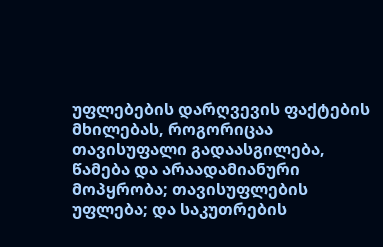უფლებების დარღვევის ფაქტების მხილებას, როგორიცაა თავისუფალი გადაასგილება, წამება და არაადამიანური მოპყრობა; თავისუფლების უფლება; და საკუთრების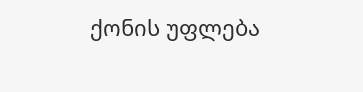ქონის უფლება